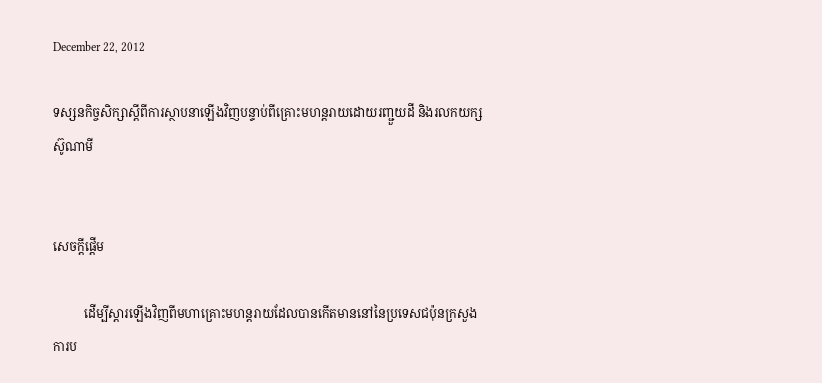December 22, 2012

ទស្សនកិច្ចសិក្សាស្តីពីការស្ថាបនាឡើងវិញបន្ទាប់ពីគ្រោះមហន្តរាយដោយរញ្ជួយដី និងរលកយក្សស៊ូណាមី


សេចក្តីផ្តើម

          ដើម្បីស្តារឡើងវិញពីមហាគ្រោះមហន្តរាយដែលបានកើតមាននៅនៃប្រទេសជប៉ុនក្រសួងការប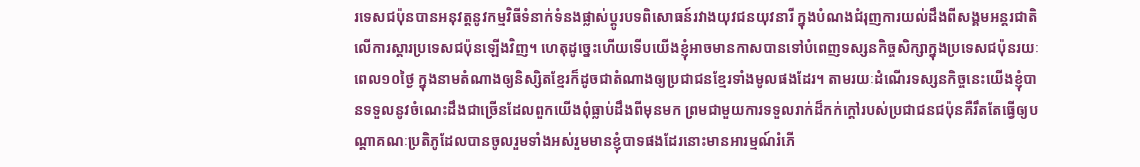រទេសជប៉ុនបានអនុវត្តនូវកម្មវិធីទំនាក់ទំនងផ្លាស់ប្តូរបទពិសោធន៍រវាងយុវជនយុវនារី ក្នុងបំណងជំរុញការយល់ដឹងពីសង្គមអន្តរជាតិលើការស្តារប្រទេសជប៉ុនឡើងវិញ។ ហេតុដូច្នេះហើយទើបយើងខ្ញុំអាចមានកាសបានទៅបំពេញទស្សនកិច្ចសិក្សាក្នុងប្រទេសជប៉ុនរយៈពេល១០ថ្ងៃ ក្នុងនាមតំណាងឲ្យនិស្សិតខ្មែរក៏ដូចជាតំណាងឲ្យប្រជាជនខ្មែរទាំងមូលផងដែរ។ តាមរយៈដំណើរទស្សនកិច្ចនេះយើងខ្ញុំបានទទួលនូវចំណេះដឹងជាច្រើនដែលពួកយើងពុំធ្លាប់ដឹងពីមុនមក ព្រមជាមួយការទទួលរាក់ដ៏កក់ក្តៅរបស់ប្រជាជនជប៉ុនគឺរឹតតែធ្វើឲ្យបណ្តាគណៈប្រតិភូដែលបានចូលរួមទាំងអស់រួមមានខ្ញុំបាទផងដែរនោះមានអារម្មណ៍រំភើ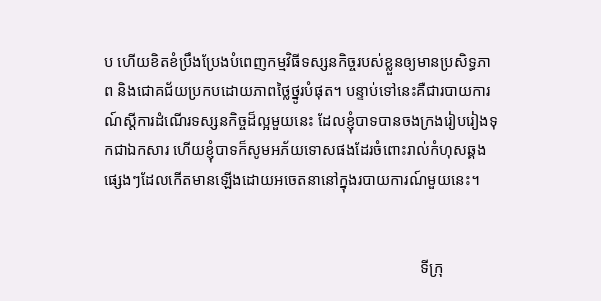ប ហើយខិតខំប្រឹងប្រែងបំពេញកម្មវិធីទស្សនកិច្ចរបស់ខ្លួនឲ្យមានប្រសិទ្ធភាព និងជោគជ័យប្រកបដោយភាពថ្លៃថ្នូរបំផុត។ បន្ទាប់ទៅនេះគឺជារបាយការណ៍ស្តីការដំណើរទស្សនកិច្ចដ៏ល្អមួយនេះ ដែលខ្ញុំបាទបានចងក្រងរៀបរៀងទុកជាឯកសារ ហើយខ្ញុំបាទក៏សូមអភ័យទោសផងដែរចំពោះរាល់កំហុសឆ្គងផ្សេងៗដែលកើតមានឡើងដោយអចេតនានៅក្នុងរបាយការណ៍មួយនេះ។


                                                                                 ទីក្រុ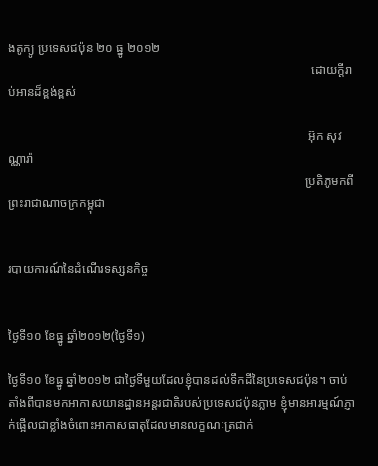ងតូក្យូ ប្រទេសជប៉ុន ២០ ធ្នូ ២០១២
                                                                                                 ដោយក្តីរាប់អានដ៏ខ្ពង់ខ្ពស់

                                                                                                អ៊ុក សុវណ្ណារ៉ា
                                                                                               ប្រតិភូមកពីព្រះរាជាណាចក្រកម្ពុជា


របាយការណ៍នៃដំណើរទស្សនកិច្ច


ថ្ងៃទី១០ ខែធ្នូ ឆ្នាំ២០១២(ថ្ងៃទី១)

ថ្ងៃទី១០ ខែធ្នូ ឆ្នាំ២០១២ ជាថ្ងៃទីមួយដែលខ្ញុំបានដល់ទឹកដីនៃប្រទេសជប៉ុន។ ចាប់តាំងពីបានមកអាកាសយានដ្ឋានអន្តរជាតិរបស់ប្រទេសជប៉ុនភ្លាម ខ្ញុំមានអារម្មណ៍ភ្ញាក់ផ្អើលជាខ្លាំងចំពោះអាកាសធាតុដែលមានលក្ខណៈត្រជាក់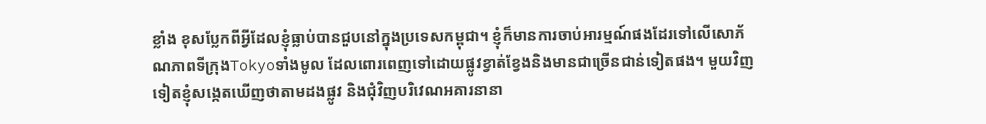ខ្លាំង ខុសប្លែកពីអ្វីដែលខ្ញុំធ្លាប់បានជួបនៅក្នុងប្រទេសកម្ពុជា។ ខ្ញុំក៏មានការចាប់អារម្មណ៍ផងដែរទៅលើសោភ័ណភាពទីក្រុងTokyoទាំងមូល ដែលពោរពេញទៅដោយផ្លូវខ្វាត់ខ្វែងនិងមានជាច្រើនជាន់ទៀតផង។ មួយវិញទៀតខ្ញុំសង្កេតឃើញថាតាមដងផ្លូវ និងជុំវិញបរិវេណអគារនានា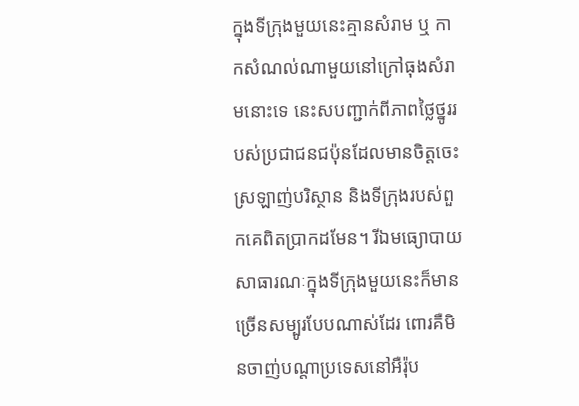ក្នុងទីក្រុងមួយនេះគ្មានសំរាម ឬ កាកសំណល់ណាមួយនៅក្រៅធុងសំរាមនោះទេ នេះសបញ្ជាក់ពីភាពថ្លៃថ្នូររបស់ប្រជាជនជប៉ុនដែលមានចិត្តចេះស្រឡាញ់បរិស្ថាន និងទីក្រុងរបស់ពួកគេពិតប្រាកដមែន។ រីឯមធ្យោបាយសាធារណៈក្នុងទីក្រុងមួយនេះក៏មានច្រើនសម្បូរបែបណាស់ដែរ ពោរគឺមិនចាញ់បណ្តាប្រទេសនៅអឺរ៉ុប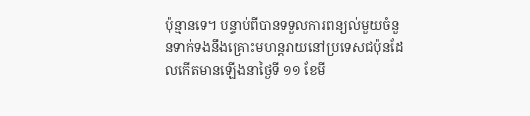ប៉ុន្មានទេ។ បន្ទាប់ពីបានទទួលការពន្យល់មួយចំនួនទាក់ទងនឹងគ្រោះមហន្តរាយនៅប្រទេសជប៉ុនដែលកើតមានឡើងនាថ្ងៃទី ១១ ខែមី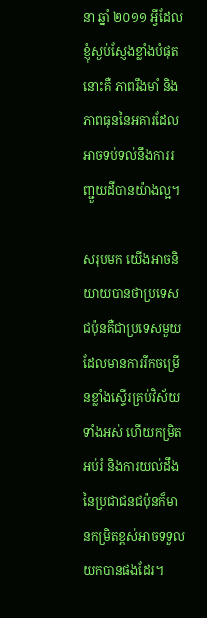នា ឆ្នាំ ២០១១ អ្វីដែលខ្ញុំស្ងប់ស្ញែងខ្លាំងបំផុតនោះគឺ ភាពរឹងមាំ និងភាពធុននៃអគារដែលអាចទប់ទល់នឹងការរញ្ជួយដីបានយ៉ាងល្អ។

សរុបមក យើងអាចនិយាយបានថាប្រទេសជប៉ុនគឺជាប្រទេសមួយដែលមានការរីកចម្រើនខ្លាំងស្ទើរគ្រប់វិស័យទាំងអស់ ហើយកម្រិតអប់រំ និងការយល់ដឹងនៃប្រជាជនជប៉ុនក៏មានកម្រិតខ្ពស់អាចទទួលយកបានផងដែរ។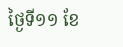ថ្ងៃទី១១ ខែ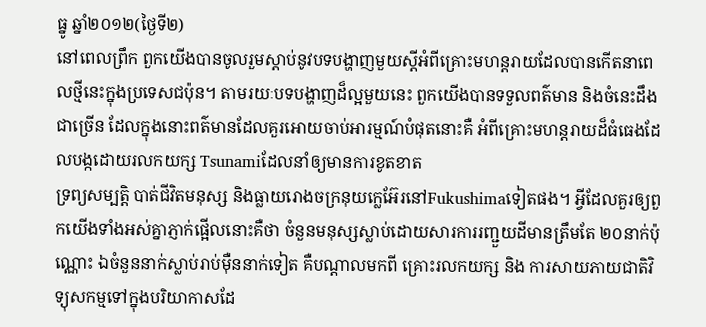ធ្នូ ឆ្នាំ២០១២(ថ្ងៃទី២)
នៅពេលព្រឹក ពួកយើងបានចូលរួមស្តាប់នូវបទបង្ហាញមួយស្តីអំពីគ្រោះមហន្តរាយដែលបានកើតនាពេលថ្មីនេះក្នុងប្រទេសជប៉ុន។ តាមរយៈបទបង្ហាញដ៏ល្អមួយនេះ ពួកយើងបានទទួលពត៌មាន និងចំនេះដឹងជាច្រើន ដែលក្នុងនោះពត៌មានដែលគួរអោយចាប់អារម្មណ៍បំផុតនោះគឺ អំពីគ្រោះមហន្តរាយដ៏ធំធេងដែលបង្កដោយរលកយក្ស Tsunamiដែលនាំឲ្យមានការខូតខាត
ទ្រព្យសម្បត្តិ បាត់ជីវិតមនុស្ស និងធ្លាយរោងចក្រនុយក្លេអ៊ែរនៅFukushimaទៀតផង។ អ្វីដែលគួរឲ្យពួកយើងទាំងអស់គ្នាភ្ញាក់ផ្អើលនោះគឺថា ចំនួនមនុស្សស្លាប់ដោយសារការរញ្ជួយដីមានត្រឹមតែ ២០នាក់ប៉ុណ្ណោះ ឯចំនួននាក់ស្លាប់រាប់ម៉ឺននាក់ទៀត គឺបណ្តាលមកពី គ្រោះរលកយក្ស និង ការសាយភាយជាតិវិទ្យុសកម្មទៅក្នុងបរិយាកាសដែ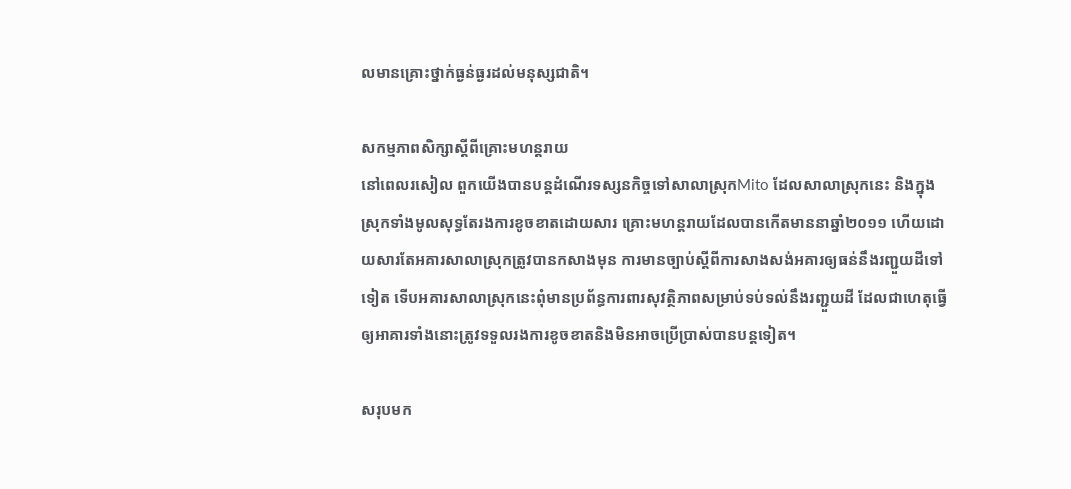លមានគ្រោះថ្នាក់ធ្ងន់ធ្ងរដល់មនុស្សជាតិ។

សកម្មភាពសិក្សាស្តីពីគ្រោះមហន្តរាយ
នៅពេលរសៀល ពួកយើងបានបន្តដំណើរទស្សនកិច្ចទៅសាលាស្រុកMito ដែលសាលាស្រុកនេះ និងក្នុងស្រុកទាំងមូលសុទ្ធតែរងការខូចខាតដោយសារ គ្រោះមហន្តរាយដែលបានកើតមាននាឆ្នាំ២០១១ ហើយដោយសារតែអគារសាលាស្រុកត្រូវបានកសាងមុន ការមានច្បាប់ស្តីពីការសាងសង់អគារឲ្យធន់នឹងរញ្ជួយដីទៅទៀត ទើបអគារសាលាស្រុកនេះពុំមានប្រព័ន្ធការពារសុវត្ថិភាពសម្រាប់ទប់ទល់នឹងរញ្ជួយដី ដែលជាហេតុធ្វើឲ្យអាគារទាំងនោះត្រូវទទួលរងការខូចខាតនិងមិនអាចប្រើប្រាស់បានបន្តទៀត។

សរុបមក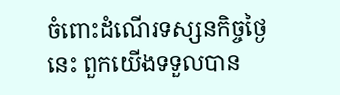ចំពោះដំណើរទស្សនកិច្ចថ្ងៃនេះ ពួកយើងទទួលបាន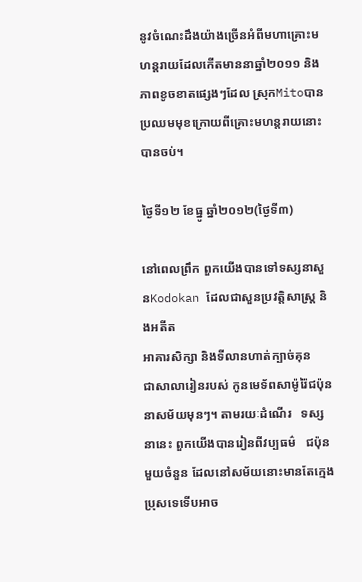នូវចំណេះដឹងយ៉ាងច្រើនអំពីមហាគ្រោះមហន្តរាយដែលកើតមាននាឆ្នាំ២០១១ និងភាពខូចខាតផ្សេងៗដែល ស្រុកMitoបានប្រឈមមុខក្រោយពីគ្រោះមហន្តរាយនោះបានចប់។

ថ្ងៃទី១២ ខែធ្នូ ឆ្នាំ២០១២(ថ្ងៃទី៣)

នៅពេលព្រឹក ពួកយើងបានទៅទស្សនាសួនKodokan ដែលជាសួនប្រវត្តិសាស្ត្រ និងអតីត
អាគារសិក្សា និងទីលានហាត់ក្បាច់គុន
ជាសាលារៀនរបស់ កូនមេទ័ពសាម៉ូរ៉ៃជប៉ុននាសម័យមុនៗ។ តាមរយៈដំណើរ   ទស្សនានេះ ពួកយើងបានរៀនពីវប្បធម៌   ជប៉ុនមួយចំនួន ដែលនៅសម័យនោះមានតែក្មេងប្រុសទេទើបអាច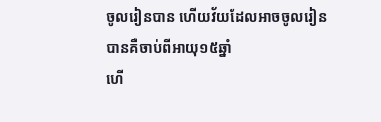ចូលរៀនបាន ហើយវ័យដែលអាចចូលរៀនបានគឺចាប់ពីអាយុ១៥ឆ្នាំ
ហើ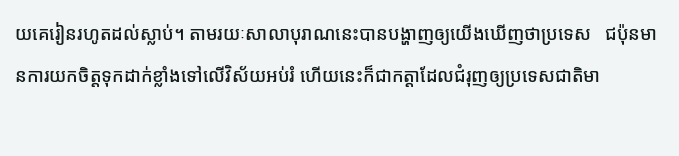យគេរៀនរហូតដល់ស្លាប់។ តាមរយៈសាលាបុរាណនេះបានបង្ហាញឲ្យយើងឃើញថាប្រទេស   ជប៉ុនមានការយកចិត្តទុកដាក់ខ្លាំងទៅលើវិស័យអប់រំ ហើយនេះក៏ជាកត្តាដែលជំរុញឲ្យប្រទេសជាតិមា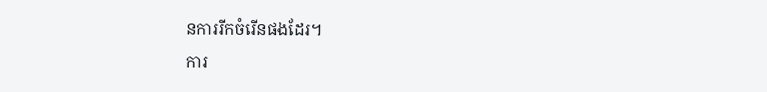នការរីកចំរើនផងដែរ។
ការ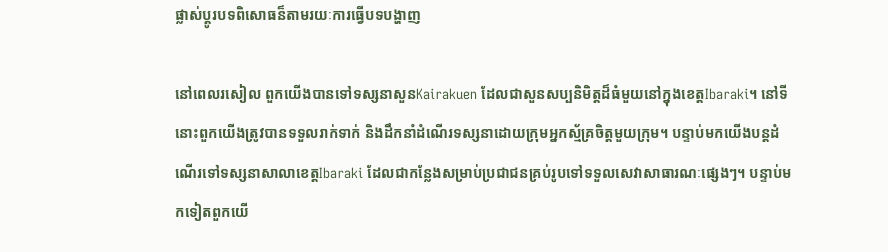ផ្លាស់ប្តូរបទពិសោធន៏តាមរយៈការធ្វើបទបង្ហាញ

នៅពេលរសៀល ពួកយើងបានទៅទស្សនាសួនKairakuen ដែលជាសួនសប្បនិមិត្តដ៏ធំមួយនៅក្នុងខេត្តIbaraki។ នៅទីនោះពួកយើងត្រូវបានទទួលរាក់ទាក់ និងដឹកនាំដំណើរទស្សនាដោយក្រុមអ្នកស្ម័គ្រចិត្តមួយក្រុម។ បន្ទាប់មកយើងបន្តដំណើរទៅទស្សនាសាលាខេត្តIbaraki ដែលជាកន្លែងសម្រាប់ប្រជាជនគ្រប់រូបទៅទទួលសេវាសាធារណៈផ្សេងៗ។ បន្ទាប់មកទៀតពួកយើ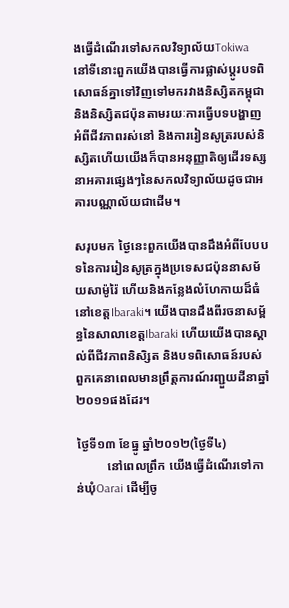ងធ្វើដំណើរទៅសកលវិទ្យាល័យTokiwa នៅទីនោះពួកយើងបានធ្វើការផ្លាស់ប្តូរបទពិសោធន៍គ្នាទៅវិញទៅមករវាងនិស្សិតកម្ពុជា និងនិស្សិតជប៉ុនតាមរយៈការធ្វើបទបង្ហាញអំពីជីវភាពរស់នៅ និងការរៀនសូត្ររបស់និស្សិតហើយយើងក៏បានអនុញ្ញាតិឲ្យដើរទស្សនាអគារផ្សេងៗនៃសកលវិទ្យាល័យដូចជាអគារបណ្ណាល័យជាដើម។

សរុបមក ថ្ងៃនេះពួកយើងបានដឹងអំពីបែបបទនៃការរៀនសូត្រក្នុងប្រទេសជប៉ុននាសម័យសាម៉ូរ៉ៃ ហើយនិងកន្លែងលំហែកាយដ៏ធំនៅខេត្តIbaraki។ យើងបានដឹងពីរចនាសម្ព័ន្ធនៃសាលាខេត្តIbaraki ហើយយើងបានស្គាល់ពីជីវភាពនិសិ្សត និងបទពិសោធន៍របស់ពួកគេនាពេលមានព្រឹត្តការណ៍រញ្ជួយដីនាឆ្នាំ២០១១ផងដែរ។

ថ្ងៃទី១៣ ខែធ្នូ ឆ្នាំ២០១២(ថ្ងៃទី៤)
          នៅពេលព្រឹក យើងធ្វើដំណើរទៅកាន់ឃុំOarai ដើម្បីចូ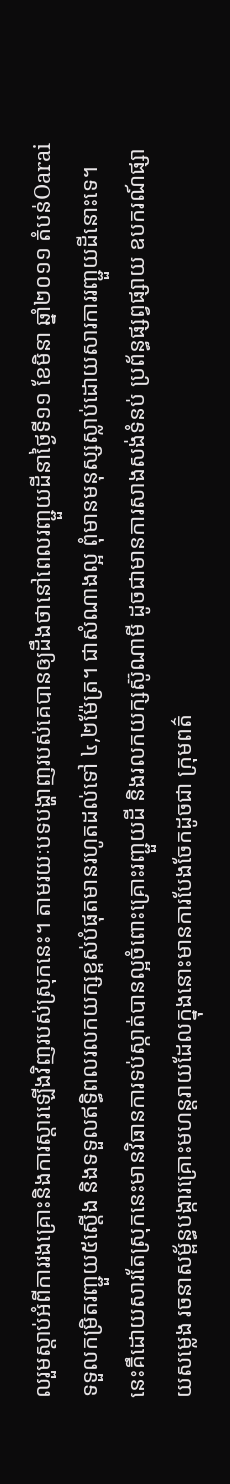លរួមស្តាប់អំពីការរងគ្រោះនិងការស្តារឡើងវិញរបស់ស្រុកនេះ។ តាមរយៈបទបង្ហាញរបស់គេបានឲ្យដឹងថានៅពេលរញ្ជួយដីនាថ្ងៃទី១១ ខែមិនា ឆ្នាំ២០១១ តំបន់Oarai ទទួលកម្រិតរញ្ជួយ៥ស្តើង និងទទួលឥទ្ធិពលរលកយក្សខ្ពស់បំផុតមានរហូតដល់ទៅ ៤,២ម៉ែត្រ។ ជាសំណាងល្អ ពុំមានមនុស្សស្លាប់ដោយសារការរញ្ជួយដីនោះទេ។ នេះគឹដោយសារតែស្រុកនេះមានវិធានការទប់ស្កាត់បានល្អចំពោះគ្រោះរញ្ជួយដី និងរលកយក្សស៊ូណាមី ដូចជាមានការសាងសង់ទំនប់ ប្រព័ន្ធផ្សព្វផ្សាយ ឧបករណ៍ផ្សាយសម្លេង រចនាសម្ព័ន្ធបង្ការគ្រោះមហន្តរាយដែលក្នុងនោះមានការបែងចែកដូចជា ក្រុមពត៌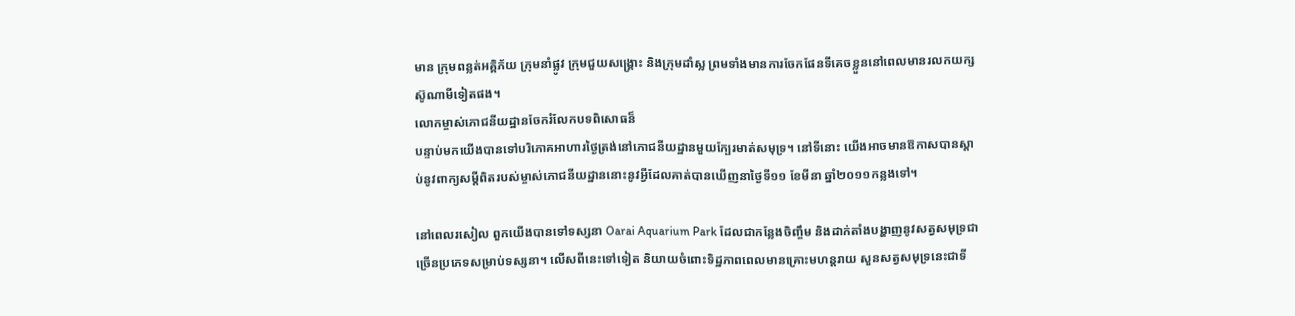មាន ក្រុមពន្លត់អគ្គិភ័យ ក្រុមនាំផ្លូវ ក្រុមជួយសង្គ្រោះ និងក្រុមដាំស្ល ព្រមទាំងមានការចែកផែនទីគេចខ្លួននៅពេលមានរលកយក្សស៊ូណាមីទៀតផង។
លោកម្ចាស់ភោជនីយដ្ឋានចែករំលែកបទពិសោធន៏
បន្ទាប់មកយើងបានទៅបរិភោគអាហារថ្ងៃត្រង់នៅភោជនីយដ្ឋានមួយក្បែរមាត់សមុទ្រ។ នៅទីនោះ យើងអាចមានឱកាសបានស្តាប់នូវពាក្យសម្តីពិតរបស់ម្ចាស់ភោជនីយដ្ឋាននោះនូវអ្វីដែលគាត់បានឃើញនាថ្ងៃទី១១ ខែមីនា ឆ្នាំ២០១១កន្លងទៅ។

នៅពេលរសៀល ពួកយើងបានទៅទស្សនា Oarai Aquarium Park ដែលជាកន្លែងចិញ្ចឹម និងដាក់តាំងបង្ហាញនូវសត្វសមុទ្រជាច្រើនប្រភេទសម្រាប់ទស្សនា។ លើសពីនេះទៅទៀត និយាយចំពោះទិដ្ឋភាពពេលមានគ្រោះមហន្តរាយ សួនសត្វសមុទ្រនេះជាទី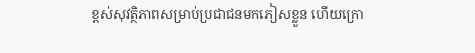ខ្ពស់សុវត្ថិភាពសម្រាប់ប្រជាជនមកភៀសខ្លួន ហើយក្រោ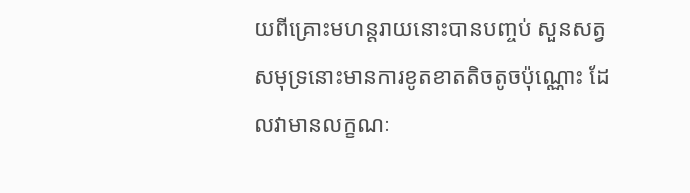យពីគ្រោះមហន្តរាយនោះបានបញ្ចប់ សួនសត្វសមុទ្រនោះមានការខូតខាតតិចតូចប៉ុណ្ណោះ ដែលវាមានលក្ខណៈ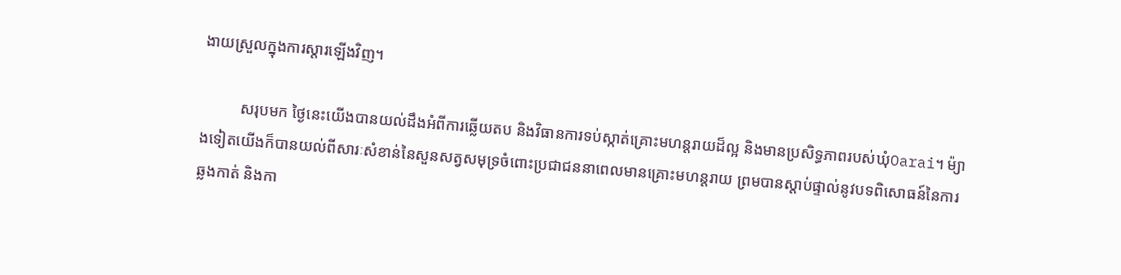ងាយស្រួលក្នុងការស្តារឡើងវិញ។

          សរុបមក ថ្ងៃនេះយើងបានយល់ដឹងអំពីការឆ្លើយតប និងវិធានការទប់ស្កាត់គ្រោះមហន្តរាយដ៏ល្អ និងមានប្រសិទ្ធភាពរបស់ឃុំOarai។ ម៉្យាងទៀតយើងក៏បានយល់ពីសារៈសំខាន់នៃសួនសត្វសមុទ្រចំពោះប្រជាជននាពេលមានគ្រោះមហន្តរាយ ព្រមបានស្តាប់ផ្ទាល់នូវបទពិសោធន៍នៃការឆ្លងកាត់ និងកា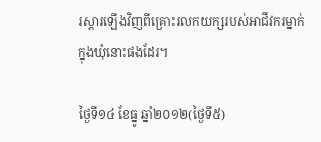រស្តារឡើងវិញពីគ្រោះរលកយក្សរបស់អាជីវករម្នាក់ក្នុងឃុំនោះផងដែរ។

ថ្ងៃទី១៤ ខែធ្នូ ឆ្នាំ២០១២(ថ្ងៃទី៥)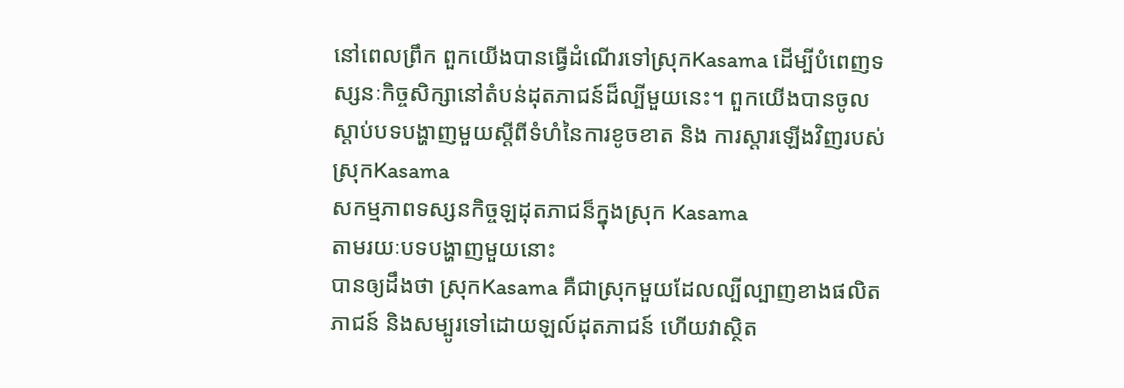នៅពេលព្រឹក ពួកយើងបានធ្វើដំណើរទៅស្រុកKasama ដើម្បីបំពេញទស្សនៈកិច្ចសិក្សានៅតំបន់ដុតភាជន៍ដ៏ល្បីមួយនេះ។ ពួកយើងបានចូលស្តាប់បទបង្ហាញមួយស្តីពីទំហំនៃការខូចខាត និង ការស្តារឡើងវិញរបស់ស្រុកKasama
សកម្មភាពទស្សនកិច្ចឡដុតភាជន៏ក្នុងស្រុក Kasama
តាមរយៈបទបង្ហាញមួយនោះ
បានឲ្យដឹងថា ស្រុកKasama គឺជាស្រុកមួយដែលល្បីល្បាញខាងផលិតភាជន៍ និងសម្បូរទៅដោយឡល៍ដុតភាជន៍ ហើយវាស្ថិត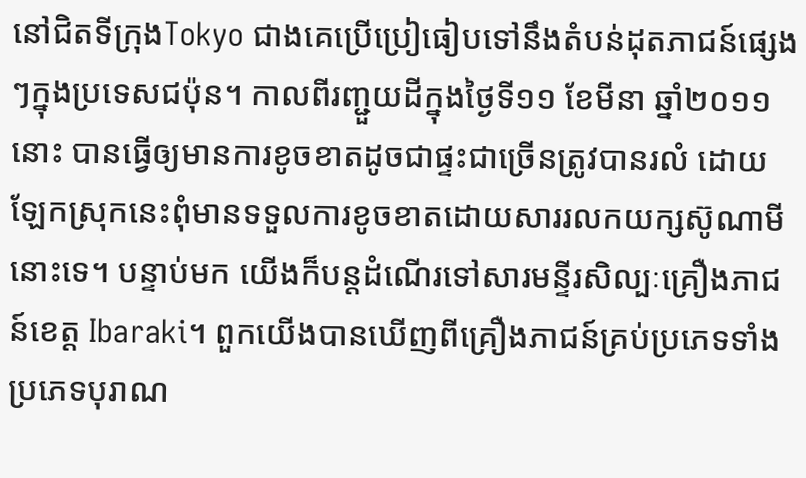នៅជិតទីក្រុងTokyo ជាងគេប្រើប្រៀធៀបទៅនឹងតំបន់ដុតភាជន៍ផ្សេងៗក្នុងប្រទេសជប៉ុន។ កាលពីរញ្ជួយដីក្នុងថ្ងៃទី១១ ខែមីនា ឆ្នាំ២០១១ នោះ បានធ្វើឲ្យមានការខូចខាតដូចជាផ្ទះជាច្រើនត្រូវបានរលំ ដោយឡែកស្រុកនេះពុំមានទទួលការខូចខាតដោយសាររលកយក្សស៊ូណាមីនោះទេ។ បន្ទាប់មក យើងក៏បន្តដំណើរទៅសារមន្ទីរសិល្បៈគ្រឿងភាជន៍ខេត្ត Ibaraki។ ពួកយើងបានឃើញពីគ្រឿងភាជន៍គ្រប់ប្រភេទទាំងប្រភេទបុរាណ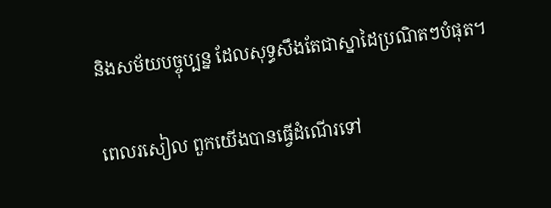និងសម័យបច្ចុប្បន្ន ដែលសុទ្ធសឹងតែជាស្នាដៃប្រណិតៗបំផុត។

ពេលរសៀល ពួកយើងបានធ្វើដំណើរទៅ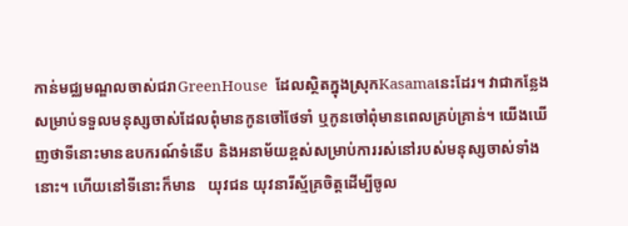កាន់មជ្ឈមណ្ឌលចាស់ជរាGreenHouse  ដែលស្ថិតក្នុងស្រុកKasamaនេះដែរ។ វាជាកន្លែងសម្រាប់ទទួលមនុស្សចាស់ដែលពុំមានកូនចៅថែទាំ ឬកូនចៅពុំមានពេលគ្រប់គ្រាន់។ យើងឃើញថាទីនោះមានឧបករណ៍ទំនើប និងអនាម័យខ្ពស់សម្រាប់ការរស់នៅរបស់មនុស្សចាស់ទាំងនោះ។ ហើយនៅទីនោះក៏មាន   យុវជន យុវនារីស្ម័គ្រចិត្តដើម្បីចូល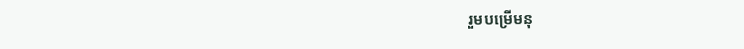រួមបម្រើមនុ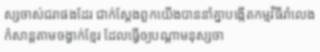ស្សចាស់ជរាផងដែរ ជាក់ស្តែងពួកយើងបាននាំគ្នាបង្កើតកម្មវិធីរាំលេងកំសាន្តតាមចង្វាក់ខ្មែរ ដែលធ្វើឲ្យបណ្តាមនុស្សចា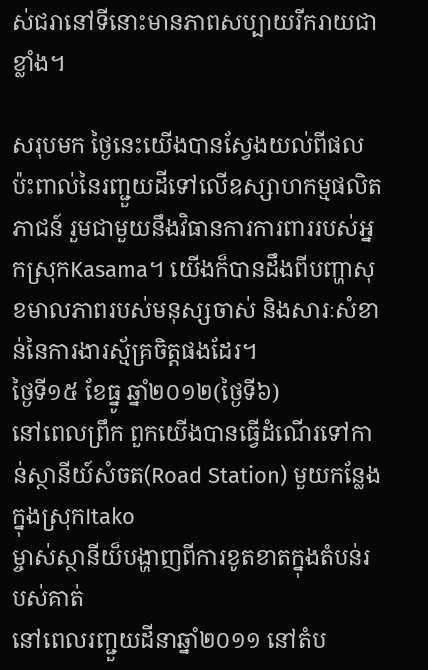ស់ជរានៅទីនោះមានភាពសប្បាយរីករាយជាខ្លាំង។

សរុបមក ថ្ងៃនេះយើងបានស្វែងយល់ពីផលប៉ះពាល់នៃរញ្ជួយដីទៅលើឧស្សាហកម្មផលិតភាជន៍ រួមជាមួយនឹងវិធានការការពាររបស់អ្នកស្រុកKasama។ យើងក៏បានដឹងពីបញ្ហាសុខមាលភាពរបស់មនុស្សចាស់ និងសារៈសំខាន់នៃការងារស្ម័គ្រចិត្តផងដែរ។
ថ្ងៃទី១៥ ខែធ្នូ ឆ្នាំ២០១២(ថ្ងៃទី៦)
នៅពេលព្រឹក ពួកយើងបានធ្វើដំណើរទៅកាន់ស្ថានីយ៍សំចត(Road Station) មួយកន្លែងក្នុងស្រុកItako
ម្ចាស់ស្ថានីយ៏បង្ហាញពីការខូតខាតក្នុងតំបន់របស់គាត់
នៅពេលរញ្ជួយដីនាឆ្នាំ២០១១ នៅតំប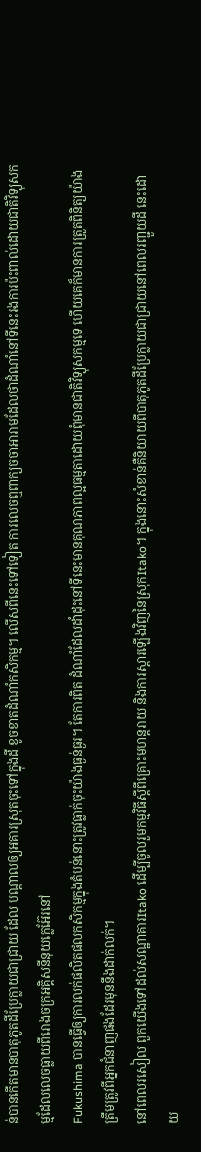ន់បានកើតមានបាតុភូតដីប្រែក្លាយជាជ្រាយ ដែល បណ្តាលឲ្យអគារស្រុតចុះទៅក្នុងដី ខូចខាតដំណាំកសិកម្ម។ លើសពីនេះទៅទៀត ការលេចឮពាក្យចចាអារាមដែលថាដំណាំនៅទីនេះរងការប៉ះពាល់ដោយជាតិវិទ្យុសកម្មដែលលេចធ្លាយពីរោងចក្រអគ្គិសនីនុយក្លេអ៊ែរនៅ
Fukushima បានធ្វើឲ្យការលក់ផលិតផលកសិកម្មក្នុងតំបន់នោះត្រូវធ្លាក់ចុះយ៉ាងធ្ងន់ធ្ងរ។ តែការពិត ដំណាំដែលដាំដុះនៅទីនេះមានគុណភាពល្អធម្មតាដោយពុំមានជាតិវិទ្យុសកម្មទេ ហើយគេក៏មានការត្រួតពិនិត្យយ៉ាងត្រឹមត្រូវពីអ្នកជំនាញផងដែរមុននឹងដាក់លក់។
នៅពេលរសៀល ពួកយើងទៅដល់សណ្ឋាគារItako ដើម្បីចូលរួមកម្មវិធីស្តីពីគ្រោះមហន្តរាយ និងការស្តារឡើងវិញនៃស្រុកItako។ ក្នុងនោះសំខាន់គឺនិយាយពីបាតុភូតដីប្រែក្លាយជាជ្រាយនៅពេលរញ្ជួយដី នេះដោយ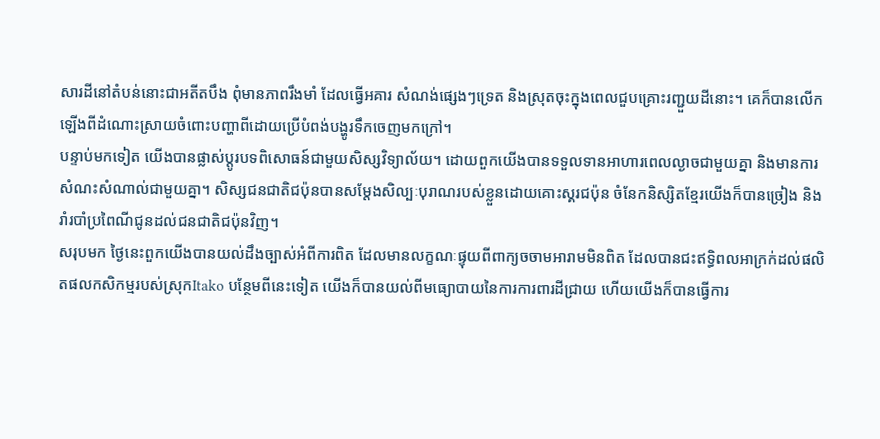សារដីនៅតំបន់នោះជាអតីតបឹង ពុំមានភាពរឹងមាំ ដែលធ្វើអគារ សំណង់ផ្សេងៗទ្រេត និងស្រុតចុះក្នុងពេលជួបគ្រោះរញ្ជួយដីនោះ។ គេក៏បានលើកឡើងពីដំណោះស្រាយចំពោះបញ្ហាពីដោយប្រើបំពង់បង្ហូរទឹកចេញមកក្រៅ។
បន្ទាប់មកទៀត យើងបានផ្លាស់ប្តូរបទពិសោធន៍ជាមួយសិស្សវិទ្យាល័យ។ ដោយពួកយើងបានទទួលទានអាហារពេលល្ងាចជាមួយគ្នា និងមានការសំណះសំណាល់ជាមួយគ្នា។ សិស្សជនជាតិជប៉ុនបានសម្តែងសិល្បៈបុរាណរបស់ខ្លួនដោយគោះស្គរជប៉ុន ចំនែកនិស្សិតខ្មែរយើងក៏បានច្រៀង និងរាំរបាំប្រពៃណីជូនដល់ជនជាតិជប៉ុនវិញ។
សរុបមក ថ្ងៃនេះពួកយើងបានយល់ដឹងច្បាស់អំពីការពិត ដែលមានលក្ខណៈផ្ទុយពីពាក្យចចាមអារាមមិនពិត ដែលបានជះឥទ្ធិពលអាក្រក់ដល់ផលិតផលកសិកម្មរបស់ស្រុកItako បន្ថែមពីនេះទៀត យើងក៏បានយល់ពីមធ្យោបាយនៃការការពារដីជ្រាយ ហើយយើងក៏បានធ្វើការ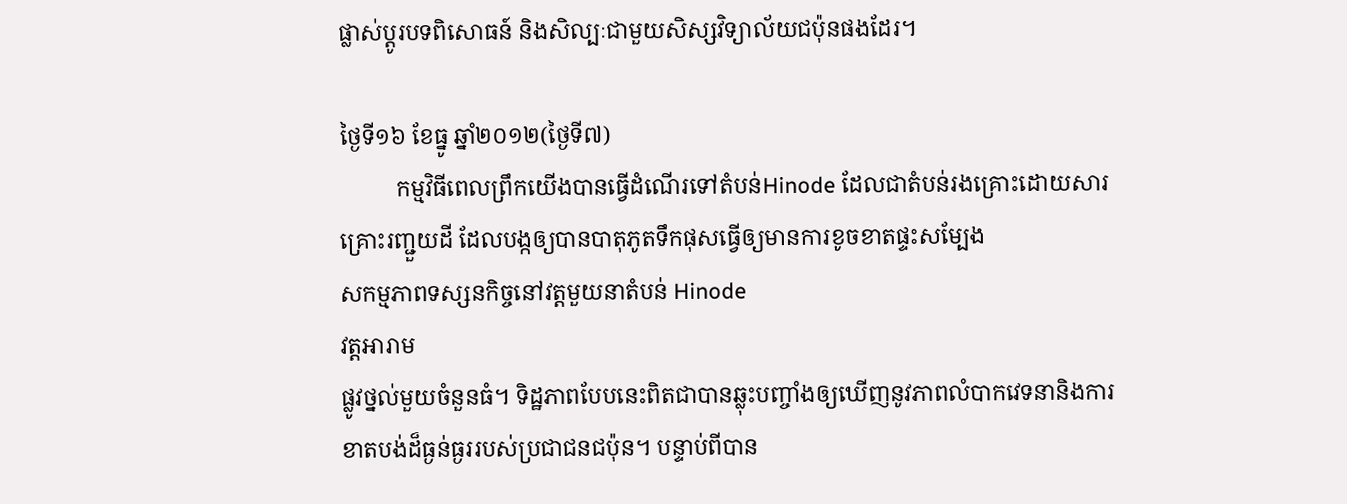ផ្លាស់ប្តូរបទពិសោធន៍ និងសិល្បៈជាមួយសិស្សវិទ្យាល័យជប៉ុនផងដែរ។

ថ្ងៃទី១៦ ខែធ្នូ ឆ្នាំ២០១២(ថ្ងៃទី៧)
          កម្មវិធីពេលព្រឹកយើងបានធ្វើដំណើរទៅតំបន់Hinode ដែលជាតំបន់រងគ្រោះដោយសារគ្រោះរញ្ជួយដី ដែលបង្កឲ្យបានបាតុភូតទឹកផុសធ្វើឲ្យមានការខូចខាតផ្ទះសម្បែង
សកម្មភាពទស្សនកិច្ចនៅវត្តមួយនាតំបន់ Hinode
វត្តអារាម
ផ្លូវថ្នល់មួយចំនួនធំ។ ទិដ្ឋភាពបែបនេះពិតជាបានឆ្លុះបញ្ចាំងឲ្យឃើញនូវភាពលំបាកវេទនានិងការខាតបង់ដ៏ធ្ងន់ធ្ងររបស់ប្រជាជនជប៉ុន។ បន្ទាប់ពីបាន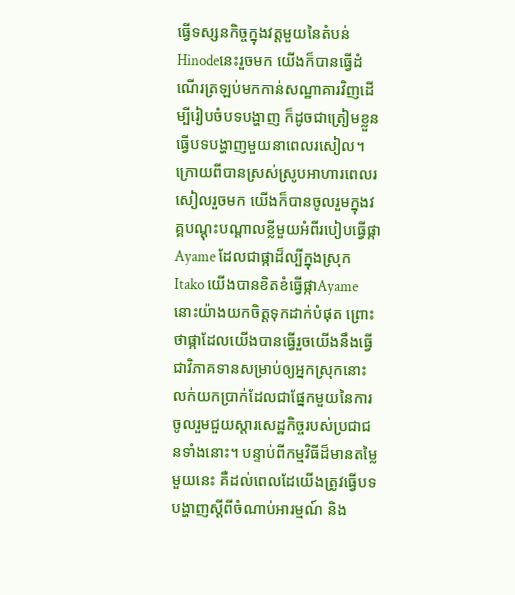ធ្វើទស្សនកិច្ចក្នុងវត្តមួយនៃតំបន់Hinodeនេះរួចមក យើងក៏បានធ្វើដំណើរត្រឡប់មកកាន់សណ្ឋាគារវិញដើម្បីរៀបចំបទបង្ហាញ ក៏ដូចជាត្រៀមខ្លួនធ្វើបទបង្ហាញមួយនាពេលរសៀល។ក្រោយពីបានស្រស់ស្រូបអាហារពេលរសៀលរួចមក យើងក៏បានចូលរួមក្នុងវគ្គបណ្តុះបណ្តាលខ្លីមួយអំពីរបៀបធ្វើផ្កាAyame ដែលជាផ្កាដ៏ល្បីក្នុងស្រុកItako យើងបានខិតខំធ្វើផ្កាAyameនោះយ៉ាងយកចិត្តទុកដាក់បំផុត ព្រោះថាផ្កាដែលយើងបានធ្វើរួចយើងនឹងធ្វើជាវិភាគទានសម្រាប់ឲ្យអ្នកស្រុកនោះលក់យកប្រាក់ដែលជាផ្នែកមួយនៃការចូលរួមជួយស្តារសេដ្ឋកិច្ចរបស់ប្រជាជនទាំងនោះ។ បន្ទាប់ពីកម្មវិធីដ៏មានតម្លៃមួយនេះ គឺដល់ពេលដែយើងត្រូវធ្វើបទបង្ហាញស្តីពីចំណាប់អារម្មណ៍ និង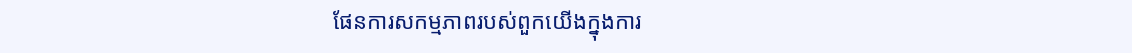ផែនការសកម្មភាពរបស់ពួកយើងក្នុងការ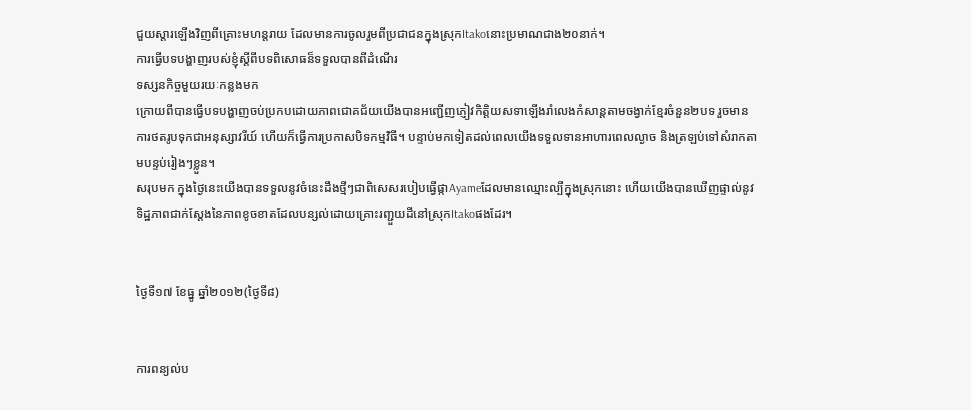ជួយស្តារឡើងវិញពីគ្រោះមហន្តរាយ ដែលមានការចូលរួមពីប្រជាជនក្នុងស្រុកItakoនោះប្រមាណជាង២០នាក់។
ការធ្វើបទបង្ហាញរបស់ខ្ញុំស្តីពីបទពិសោធន៏ទទួលបានពីដំណើរ
ទស្សនកិច្ចមួយរយៈកន្លងមក
ក្រោយពីបានធ្វើបទបង្ហាញចប់ប្រកបដោយភាពជោគជ័យយើងបានអញ្ជើញភ្ញៀវកិត្តិយសទាឡើងរាំលេងកំសាន្តតាមចង្វាក់ខ្មែរចំនួន២បទ រួចមានការថតរូបទុកជាអនុស្សាវរីយ៍ ហើយក៏ធ្វើការប្រកាសបិទកម្មវិធី។ បន្ទាប់មកទៀតដល់ពេលយើងទទួលទានអាហារពេលល្ងាច និងត្រឡប់ទៅសំរាកតាមបន្ទប់រៀងៗខ្លួន។
សរុបមក ក្នុងថ្ងៃនេះយើងបានទទួលនូវចំនេះដឹងថ្មីៗជាពិសេសរបៀបធ្វើផ្កាAyameដែលមានឈ្មោះល្បីក្នុងស្រុកនោះ ហើយយើងបានឃើញផ្ទាល់នូវទិដ្ឋភាពជាក់ស្តែងនៃភាពខូចខាតដែលបន្សល់ដោយគ្រោះរញ្ជួយដីនៅស្រុកItakoផងដែរ។


ថ្ងៃទី១៧ ខែធ្នូ ឆ្នាំ២០១២(ថ្ងៃទី៨)


ការពន្យល់ប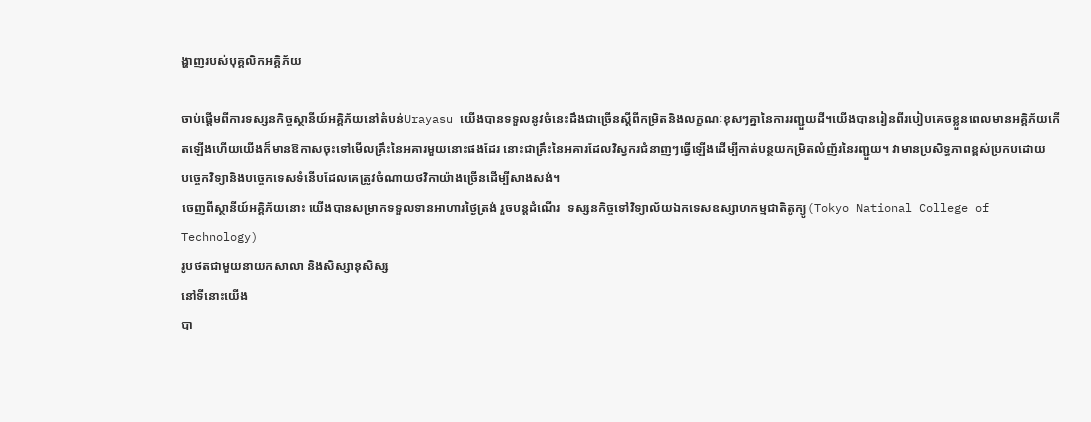ង្ហាញរបស់បុគ្គលិកអគ្គិភ័យ

ចាប់ផ្តើមពីការទស្សនកិច្ចស្ថានីយ៍អគ្គិភ័យនៅតំបន់Urayasu យើងបានទទួលនូវចំនេះដឹងជាច្រើនស្តីពីកម្រិតនិងលក្ខណៈខុសៗគ្នានៃការរញ្ជួយដី។យើងបានរៀនពីរបៀបគេចខ្លួនពេលមានអគ្គិភ័យកើតឡើងហើយយើងក៏មានឱកាសចុះទៅមើលគ្រឹះនៃអគារមួយនោះផងដែរ នោះជាគ្រឹះនៃអគារដែលវិស្វករជំនាញៗធ្វើឡើងដើម្បីកាត់បន្ថយកម្រិតលំញ័រនៃរញ្ជួយ។ វាមានប្រសិទ្ធភាពខ្ពស់ប្រកបដោយ     បច្ចេកវិទ្យានិងបច្ចេកទេសទំនើបដែលគេត្រូវចំណាយថវិកាយ៉ាងច្រើនដើម្បីសាងសង់។
ចេញពីស្ថានីយ៍អគ្គិភ័យនោះ យើងបានសម្រាកទទួលទានអាហារថ្ងៃត្រង់ រួចបន្តដំណើរ  ទស្សនកិច្ចទៅវិទ្យាល័យឯកទេសឧស្សាហកម្មជាតិតូក្យូ(Tokyo National College of Technology)
រូបថតជាមួយនាយកសាលា និងសិស្សានុសិស្ស
នៅទីនោះយើង
បា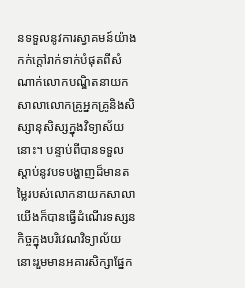នទទួលនូវការស្វាគមន៍យ៉ាងកក់ក្តៅរាក់ទាក់បំផុតពីសំណាក់លោកបណ្ឌិតនាយកសាលាលោកគ្រូអ្នកគ្រូនិងសិស្សានុសិស្សក្នុងវិទ្យាស័យនោះ។ បន្ទាប់ពីបានទទួលស្តាប់នូវបទបង្ហាញដ៏មានតម្លៃរបស់លោកនាយកសាលាយើងក៏បានធ្វើដំណើរទស្សនកិច្ចក្នុងបរិវេណវិទ្យាល័យនោះរួមមានអគារសិក្សាផ្នែក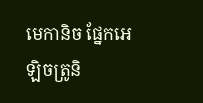មេកានិច ផ្នែកអេឡិចត្រូនិ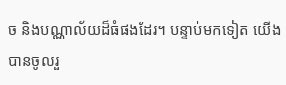ច និងបណ្ណាល័យដ៏ធំផងដែរ។ បន្ទាប់មកទៀត យើងបានចូលរួ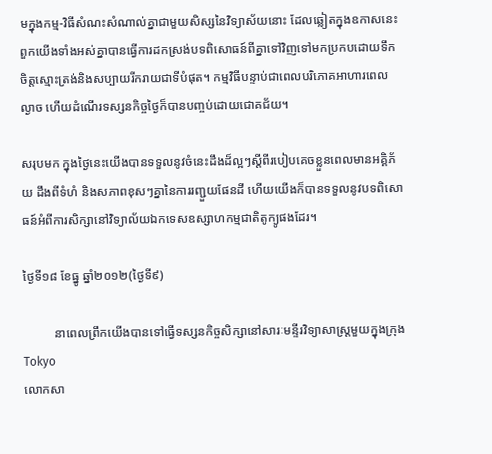មក្នុងកម្ម-វិធីសំណះសំណាល់គ្នាជាមួយសិស្សនៃវិទ្យាស័យនោះ ដែលឆ្លៀតក្នុងឧកាសនេះពួកយើងទាំងអស់គ្នាបានធ្វើការដកស្រង់បទពិសោធន៍ពីគ្នាទៅវិញទៅមកប្រកបដោយទឹកចិត្តស្មោះត្រង់និងសប្បាយរីករាយជាទីបំផុត។ កម្មវិធីបន្ទាប់ជាពេលបរិភោគអាហារពេលល្ងាច ហើយដំណើរទស្សនកិច្ចថ្ងៃក៏បានបញ្ចប់ដោយជោគជ័យ។

សរុបមក ក្នុងថ្ងៃនេះយើងបានទទួលនូវចំនេះដឹងដ៏ល្អៗស្តីពីរបៀបគេចខ្លួនពេលមានអគ្គិភ័យ ដឹងពីទំហំ និងសភាពខុសៗគ្នានៃការរញ្ជួយផែនដី ហើយយើងក៏បានទទួលនូវបទពិសោធន៍អំពីការសិក្សានៅវិទ្យាល័យឯកទេសឧស្សាហកម្មជាតិតូក្យូផងដែរ។

ថ្ងៃទី១៨ ខែធ្នូ ឆ្នាំ២០១២(ថ្ងៃទី៩)

          នាពេលព្រឹកយើងបានទៅធ្វើទស្សនកិច្ចសិក្សានៅសារៈមន្ទីរវិទ្យាសាស្រ្តមួយក្នុងក្រុងTokyo
លោកសា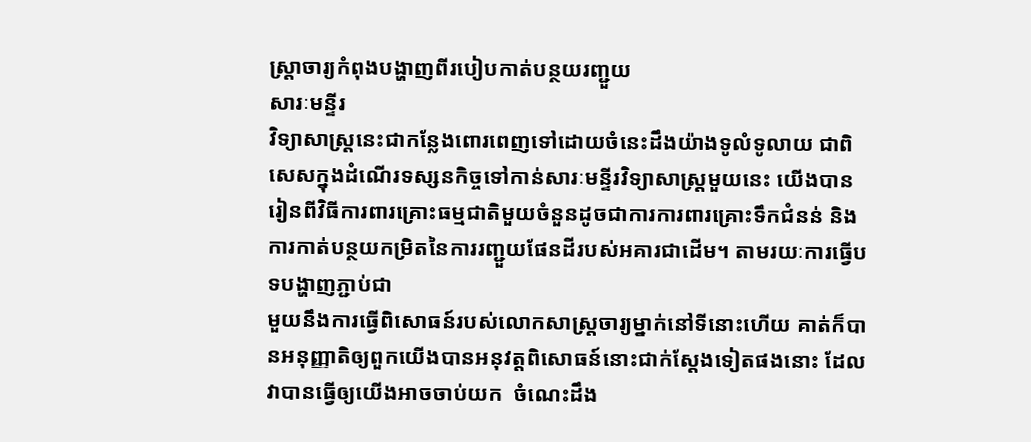ស្រ្តាចារ្យកំពុងបង្ហាញពីរបៀបកាត់បន្ថយរញ្ជួយ
សារៈមន្ទីរ
វិទ្យាសាស្រ្តនេះជាកន្លែងពោរពេញទៅដោយចំនេះដឹងយ៉ាងទូលំទូលាយ ជាពិសេសក្នុងដំណើរទស្សនកិច្ចទៅកាន់សារៈមន្ទីរវិទ្យាសាស្រ្តមួយនេះ យើងបានរៀនពីវិធីការពារគ្រោះធម្មជាតិមួយចំនួនដូចជាការការពារគ្រោះទឹកជំនន់ និងការកាត់បន្ថយកម្រិតនៃការរញ្ជួយផែនដីរបស់អគារជាដើម។ តាមរយៈការធ្វើបទបង្ហាញភ្ជាប់ជា
មួយនឹងការធ្វើពិសោធន៍របស់លោកសាស្រ្តចារ្យម្នាក់នៅទីនោះហើយ គាត់ក៏បានអនុញ្ញាតិឲ្យពួកយើងបានអនុវត្តពិសោធន៍នោះជាក់ស្តែងទៀតផងនោះ ដែលវាបានធ្វើឲ្យយើងអាចចាប់យក  ចំណេះដឹង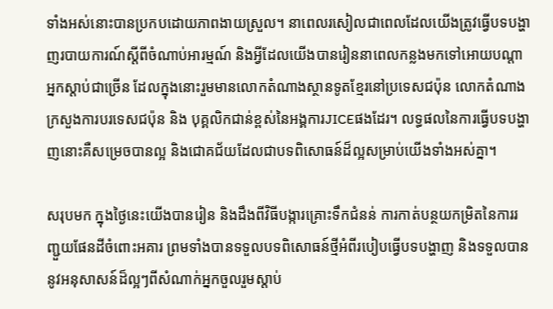ទាំងអស់នោះបានប្រកបដោយភាពងាយស្រួល។ នាពេលរសៀលជាពេលដែលយើងត្រូវធ្វើបទបង្ហាញរបាយការណ៍ស្តីពីចំណាប់អារម្មណ៍ និងអ្វីដែលយើងបានរៀននាពេលកន្លងមកទៅអោយបណ្តាអ្នកស្តាប់ជាច្រើន ដែលក្នុងនោះរួមមានលោកតំណាងស្ថានទូតខ្មែរនៅប្រទេសជប៉ុន លោកតំណាងក្រសួងការបរទេសជប៉ុន និង បុគ្គលិកជាន់ខ្ពស់នៃអង្គការJICEផងដែរ។ លទ្ធផលនៃការធ្វើបទបង្ហាញនោះគឺសម្រេចបានល្អ និងជោគជ័យដែលជាបទពិសោធន៍ដ៏ល្អសម្រាប់យើងទាំងអស់គ្នា។

សរុបមក ក្នុងថ្ងៃនេះយើងបានរៀន និងដឹងពីវិធីបង្ការគ្រោះទឹកជំនន់ ការកាត់បន្ថយកម្រិតនៃការរញ្ជួយផែនដីចំពោះអគារ ព្រមទាំងបានទទួលបទពិសោធន៍ថ្មីអំពីរបៀបធ្វើបទបង្ហាញ និងទទួលបាននូវអនុសាសន៍ដ៏ល្អៗពីសំណាក់អ្នកចួលរួមស្តាប់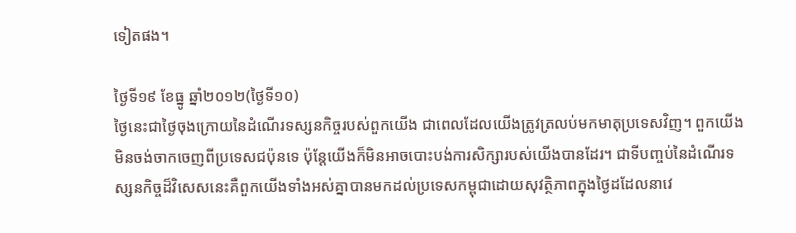ទៀតផង។

ថ្ងៃទី១៩ ខែធ្នូ ឆ្នាំ២០១២(ថ្ងៃទី១០)
ថ្ងៃនេះជាថ្ងៃចុងក្រោយនៃដំណើរទស្សនកិច្ចរបស់ពួកយើង ជាពេលដែលយើងត្រូវត្រលប់មកមាតុប្រទេសវិញ។ ពួកយើងមិនចង់ចាកចេញពីប្រទេសជប៉ុនទេ ប៉ុន្តែយើងក៏មិនអាចបោះបង់ការសិក្សារបស់យើងបានដែរ។ ជាទីបញ្ចប់នៃដំណើរទស្សនកិច្ចដ៏វិសេសនេះគឺពួកយើងទាំងអស់គ្នាបានមកដល់ប្រទេសកម្ពុជាដោយសុវត្ថិភាពក្នុងថ្ងៃដដែលនាវេ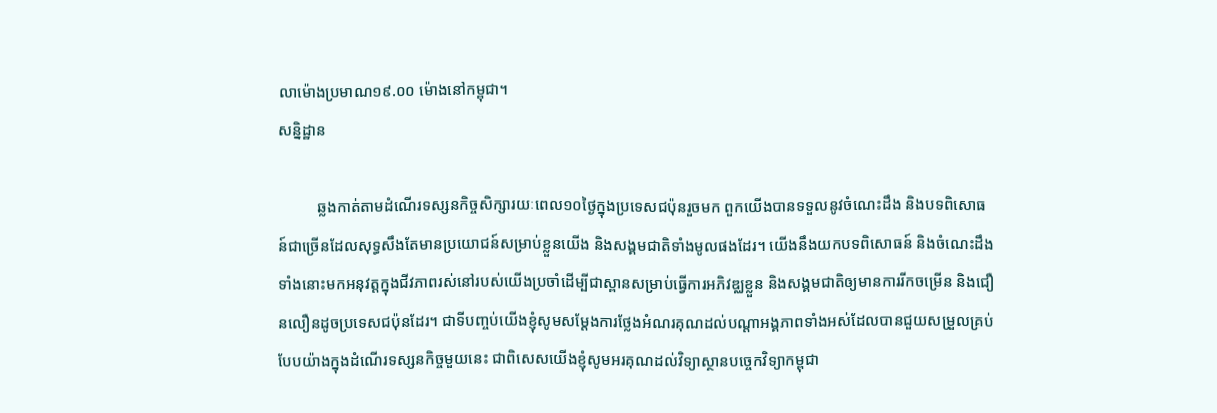លាម៉ោងប្រមាណ១៩.០០ ម៉ោងនៅកម្ពុជា។
សន្និដ្ឋាន

          ឆ្លងកាត់តាមដំណើរទស្សនកិច្ចសិក្សារយៈពេល១០ថ្ងៃក្នុងប្រទេសជប៉ុនរួចមក ពួកយើងបានទទួលនូវចំណេះដឹង និងបទពិសោធន៍ជាច្រើនដែលសុទ្ធសឹងតែមានប្រយោជន៍សម្រាប់ខ្លួនយើង និងសង្គមជាតិទាំងមូលផងដែរ។ យើងនឹងយកបទពិសោធន៍ និងចំណេះដឹងទាំងនោះមកអនុវត្តក្នុងជីវភាពរស់នៅរបស់យើងប្រចាំដើម្បីជាស្ពានសម្រាប់ធ្វើការអភិវឌ្ឈខ្លួន និងសង្គមជាតិឲ្យមានការរីកចម្រើន និងជឿនលឿនដូចប្រទេសជប៉ុនដែរ។ ជាទីបញ្ចប់យើងខ្ញុំសូមសម្តែងការថ្លែងអំណរគុណដល់បណ្តាអង្គភាពទាំងអស់ដែលបានជួយសម្រួលគ្រប់បែបយ៉ាងក្នុងដំណើរទស្សនកិច្ចមួយនេះ ជាពិសេសយើងខ្ញុំសូមអរគុណដល់វិទ្យាស្ថានបច្ចេកវិទ្យាកម្ពុជា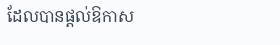ដែលបានផ្តល់ឱកាស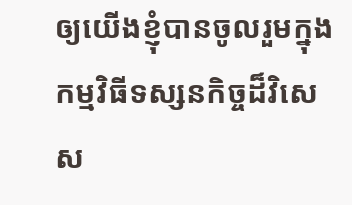ឲ្យយើងខ្ញុំបានចូលរួមក្នុងកម្មវិធីទស្សនកិច្ចដ៏វិសេស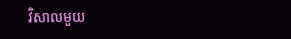វិសាលមួយ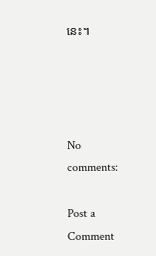នេះ។




No comments:

Post a Comment